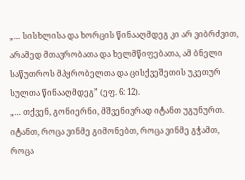„… სისხლისა და ხორცის წინააღმდეგ კი არ ვიბრძვით, არამედ მთავრობათა და ხელმწიფებათა, ამ ბნელი საწუთროს მპყრობელთა და ცისქვეშეთის უკეთურ სულთა წინააღმდეგ” (ეფ. 6: 12).
„… თქვენ, გონიერნი, მშვენივრად იტანთ უგუნურთ. იტანთ, როცა ვინმე გიმონებთ, როცა ვინმე გჭამთ, როცა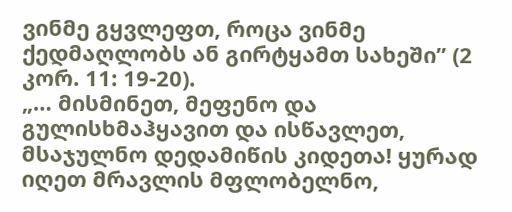ვინმე გყვლეფთ, როცა ვინმე ქედმაღლობს ან გირტყამთ სახეში” (2 კორ. 11: 19-20).
„… მისმინეთ, მეფენო და გულისხმაჰყავით და ისწავლეთ, მსაჯულნო დედამიწის კიდეთა! ყურად იღეთ მრავლის მფლობელნო,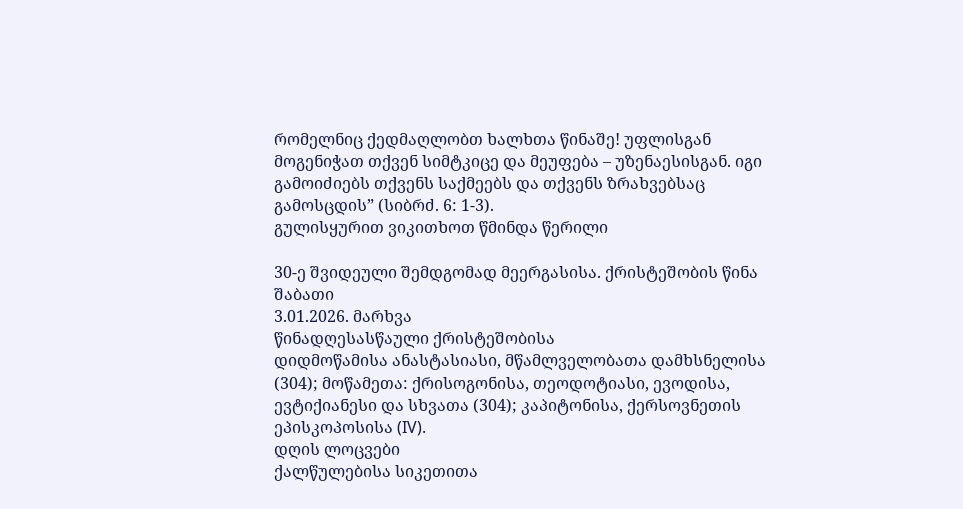რომელნიც ქედმაღლობთ ხალხთა წინაშე! უფლისგან მოგენიჭათ თქვენ სიმტკიცე და მეუფება – უზენაესისგან. იგი გამოიძიებს თქვენს საქმეებს და თქვენს ზრახვებსაც გამოსცდის” (სიბრძ. 6: 1-3).
გულისყურით ვიკითხოთ წმინდა წერილი

30-ე შვიდეული შემდგომად მეერგასისა. ქრისტეშობის წინა შაბათი
3.01.2026. მარხვა
წინადღესასწაული ქრისტეშობისა
დიდმოწამისა ანასტასიასი, მწამლველობათა დამხსნელისა (304); მოწამეთა: ქრისოგონისა, თეოდოტიასი, ევოდისა, ევტიქიანესი და სხვათა (304); კაპიტონისა, ქერსოვნეთის ეპისკოპოსისა (IV).
დღის ლოცვები
ქალწულებისა სიკეთითა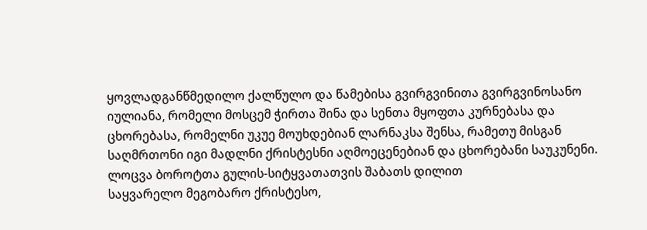ყოვლადგანწმედილო ქალწულო და წამებისა გვირგვინითა გვირგვინოსანო იულიანა, რომელი მოსცემ ჭირთა შინა და სენთა მყოფთა კურნებასა და ცხორებასა, რომელნი უკუე მოუხდებიან ლარნაკსა შენსა, რამეთუ მისგან საღმრთონი იგი მადლნი ქრისტესნი აღმოეცენებიან და ცხორებანი საუკუნენი.
ლოცვა ბოროტთა გულის-სიტყვათათვის შაბათს დილით
საყვარელო მეგობარო ქრისტესო,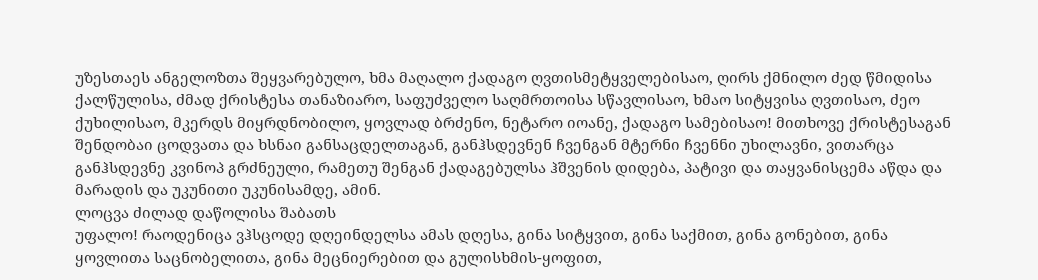უზესთაეს ანგელოზთა შეყვარებულო, ხმა მაღალო ქადაგო ღვთისმეტყველებისაო, ღირს ქმნილო ძედ წმიდისა ქალწულისა, ძმად ქრისტესა თანაზიარო, საფუძველო საღმრთოისა სწავლისაო, ხმაო სიტყვისა ღვთისაო, ძეო ქუხილისაო, მკერდს მიყრდნობილო, ყოვლად ბრძენო, ნეტარო იოანე, ქადაგო სამებისაო! მითხოვე ქრისტესაგან შენდობაი ცოდვათა და ხსნაი განსაცდელთაგან, განჰსდევნენ ჩვენგან მტერნი ჩვენნი უხილავნი, ვითარცა განჰსდევნე კვინოპ გრძნეული, რამეთუ შენგან ქადაგებულსა ჰშვენის დიდება, პატივი და თაყვანისცემა აწდა და მარადის და უკუნითი უკუნისამდე, ამინ.
ლოცვა ძილად დაწოლისა შაბათს
უფალო! რაოდენიცა ვჰსცოდე დღეინდელსა ამას დღესა, გინა სიტყვით, გინა საქმით, გინა გონებით, გინა ყოვლითა საცნობელითა, გინა მეცნიერებით და გულისხმის-ყოფით,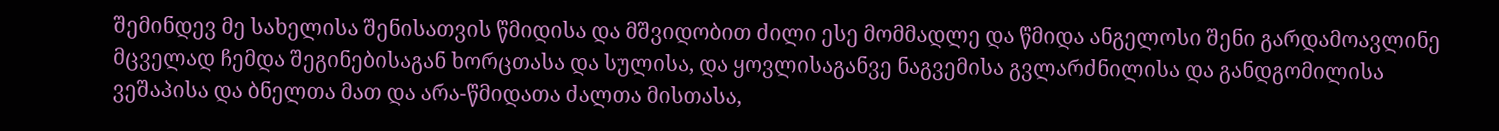შემინდევ მე სახელისა შენისათვის წმიდისა და მშვიდობით ძილი ესე მომმადლე და წმიდა ანგელოსი შენი გარდამოავლინე მცველად ჩემდა შეგინებისაგან ხორცთასა და სულისა, და ყოვლისაგანვე ნაგვემისა გვლარძნილისა და განდგომილისა ვეშაპისა და ბნელთა მათ და არა-წმიდათა ძალთა მისთასა,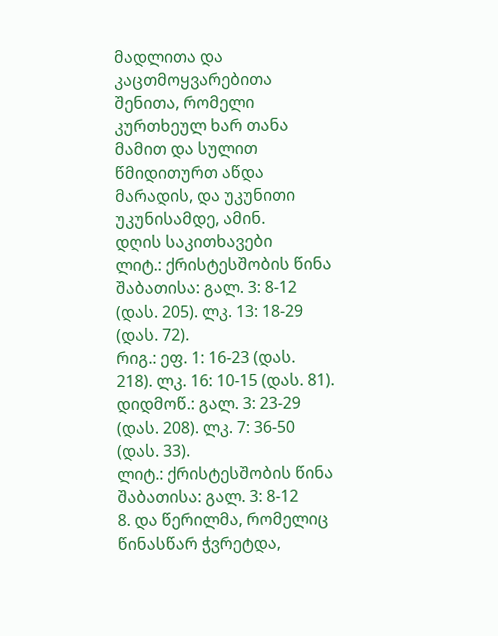მადლითა და კაცთმოყვარებითა შენითა, რომელი კურთხეულ ხარ თანა მამით და სულით წმიდითურთ აწდა მარადის, და უკუნითი უკუნისამდე, ამინ.
დღის საკითხავები
ლიტ.: ქრისტესშობის წინა შაბათისა: გალ. 3: 8-12 (დას. 205). ლკ. 13: 18-29 (დას. 72).
რიგ.: ეფ. 1: 16-23 (დას. 218). ლკ. 16: 10-15 (დას. 81).
დიდმოწ.: გალ. 3: 23-29 (დას. 208). ლკ. 7: 36-50 (დას. 33).
ლიტ.: ქრისტესშობის წინა შაბათისა: გალ. 3: 8-12
8. და წერილმა, რომელიც წინასწარ ჭვრეტდა,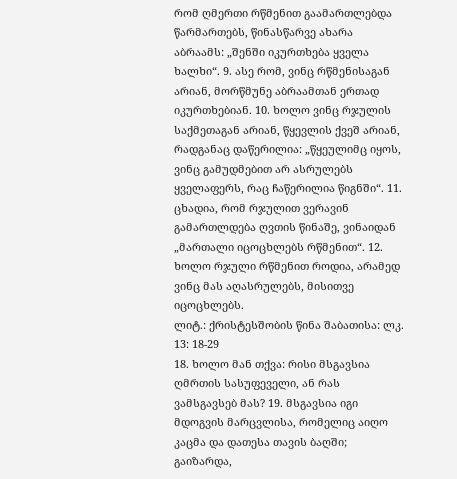რომ ღმერთი რწმენით გაამართლებდა წარმართებს, წინასწარვე ახარა აბრაამს: „შენში იკურთხება ყველა ხალხი“. 9. ასე რომ, ვინც რწმენისაგან არიან, მორწმუნე აბრაამთან ერთად იკურთხებიან. 10. ხოლო ვინც რჯულის საქმეთაგან არიან, წყევლის ქვეშ არიან, რადგანაც დაწერილია: „წყეულიმც იყოს, ვინც გამუდმებით არ ასრულებს ყველაფერს, რაც ჩაწერილია წიგნში“. 11. ცხადია, რომ რჯულით ვერავინ გამართლდება ღვთის წინაშე, ვინაიდან „მართალი იცოცხლებს რწმენით“. 12. ხოლო რჯული რწმენით როდია, არამედ ვინც მას აღასრულებს, მისითვე იცოცხლებს.
ლიტ.: ქრისტესშობის წინა შაბათისა: ლკ. 13: 18-29
18. ხოლო მან თქვა: რისი მსგავსია ღმრთის სასუფეველი, ან რას ვამსგავსებ მას? 19. მსგავსია იგი მდოგვის მარცვლისა, რომელიც აიღო კაცმა და დათესა თავის ბაღში; გაიზარდა,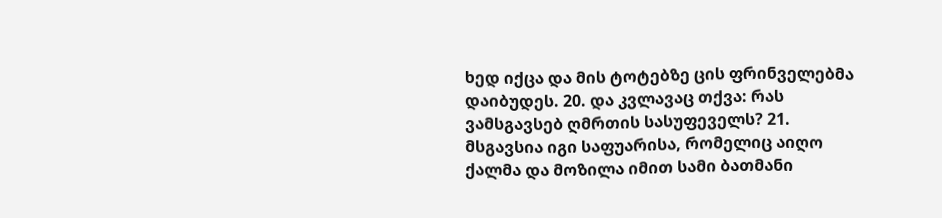ხედ იქცა და მის ტოტებზე ცის ფრინველებმა დაიბუდეს. 20. და კვლავაც თქვა: რას ვამსგავსებ ღმრთის სასუფეველს? 21. მსგავსია იგი საფუარისა, რომელიც აიღო ქალმა და მოზილა იმით სამი ბათმანი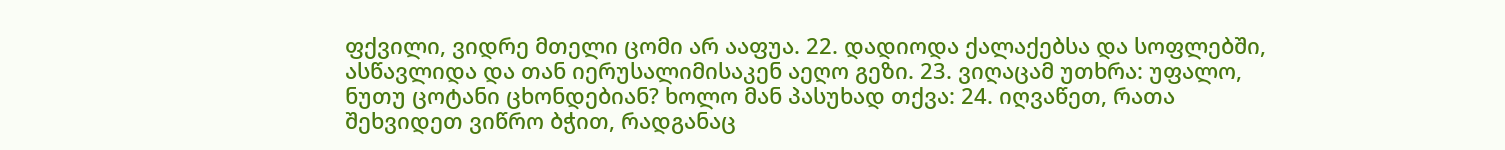ფქვილი, ვიდრე მთელი ცომი არ ააფუა. 22. დადიოდა ქალაქებსა და სოფლებში, ასწავლიდა და თან იერუსალიმისაკენ აეღო გეზი. 23. ვიღაცამ უთხრა: უფალო, ნუთუ ცოტანი ცხონდებიან? ხოლო მან პასუხად თქვა: 24. იღვაწეთ, რათა შეხვიდეთ ვიწრო ბჭით, რადგანაც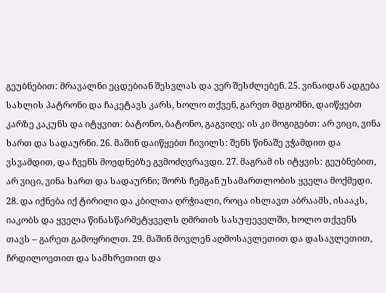გეუბნებით: მრავალნი ეცდებიან შესვლას და ვერ შესძლებენ. 25. ვინაიდან ადგება სახლის პატრონი და ჩაკეტავს კარს, ხოლო თქვენ, გარეთ მდგომნი, დაიწყებთ კარზე კაკუნს და იტყვით: ბატონო, ბატონო, გაგვიღე; ის კი მოგიგებთ: არ ვიცი, ვინა ხართ და სადაურნი. 26. მაშინ დაიწყებთ ჩივილს: შენს წინაშე ვჭამდით და ვსვამდით, და ჩვენს მოედნებზე გვმოძღვრავდი. 27. მაგრამ ის იტყვის: გეუბნებით, არ ვიცი, ვინა ხართ და სადაურნი; შორს ჩემგან უსამართლობის ყველა მოქმედი. 28. და იქნება იქ ტირილი და კბილთა ღრჭიალი, როცა იხლავთ აბრაამს, ისააკს, იაკობს და ყველა წინასწარმეტყველს ღმრთის სასუფეველში, ხოლო თქვენს თავს – გარეთ გამოყრილთ. 29. მაშინ მოვლენ აღმოსავლეთით და დასავლეთით, ჩრდილოეთით და სამხრეთით და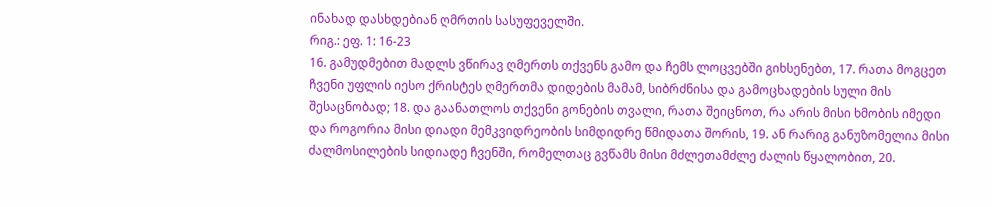ინახად დასხდებიან ღმრთის სასუფეველში.
რიგ.: ეფ. 1: 16-23
16. გამუდმებით მადლს ვწირავ ღმერთს თქვენს გამო და ჩემს ლოცვებში გიხსენებთ, 17. რათა მოგცეთ ჩვენი უფლის იესო ქრისტეს ღმერთმა დიდების მამამ, სიბრძნისა და გამოცხადების სული მის შესაცნობად; 18. და გაანათლოს თქვენი გონების თვალი, რათა შეიცნოთ, რა არის მისი ხმობის იმედი და როგორია მისი დიადი მემკვიდრეობის სიმდიდრე წმიდათა შორის, 19. ან რარიგ განუზომელია მისი ძალმოსილების სიდიადე ჩვენში, რომელთაც გვწამს მისი მძლეთამძლე ძალის წყალობით, 20.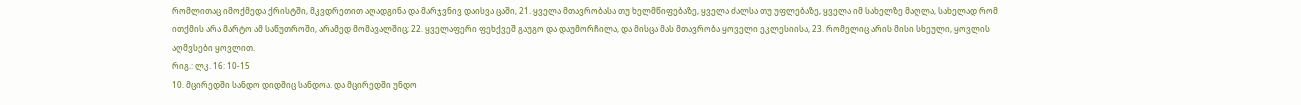რომლითაც იმოქმედა ქრისტში, მკვდრეთით აღადგინა და მარჯვნივ დაისვა ცაში, 21. ყველა მთავრობასა თუ ხელმწიფებაზე, ყველა ძალსა თუ უფლებაზე, ყველა იმ სახელზე მაღლა, სახელად რომ ითქმის არა მარტო ამ საწუთროში, არამედ მომავალშიც; 22. ყველაფერი ფეხქვეშ გაუგო და დაუმორჩილა, და მისცა მას მთავრობა ყოველი ეკლესიისა, 23. რომელიც არის მისი სხეული, ყოვლის აღმვსები ყოვლით.
რიგ.: ლკ. 16: 10-15
10. მცირედში სანდო დიდშიც სანდოა. და მცირედში უნდო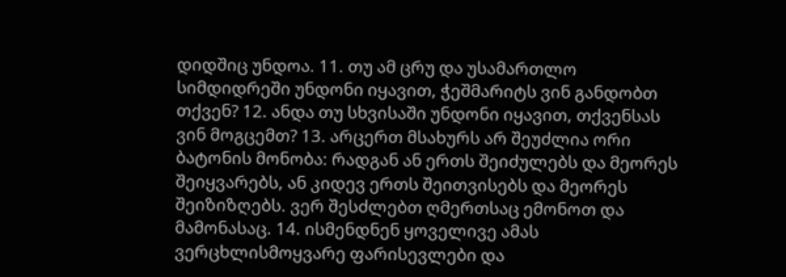დიდშიც უნდოა. 11. თუ ამ ცრუ და უსამართლო სიმდიდრეში უნდონი იყავით, ჭეშმარიტს ვინ განდობთ თქვენ? 12. ანდა თუ სხვისაში უნდონი იყავით, თქვენსას ვინ მოგცემთ? 13. არცერთ მსახურს არ შეუძლია ორი ბატონის მონობა: რადგან ან ერთს შეიძულებს და მეორეს შეიყვარებს, ან კიდევ ერთს შეითვისებს და მეორეს შეიზიზღებს. ვერ შესძლებთ ღმერთსაც ემონოთ და მამონასაც. 14. ისმენდნენ ყოველივე ამას ვერცხლისმოყვარე ფარისევლები და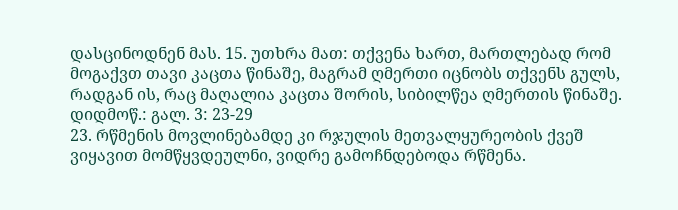დასცინოდნენ მას. 15. უთხრა მათ: თქვენა ხართ, მართლებად რომ მოგაქვთ თავი კაცთა წინაშე, მაგრამ ღმერთი იცნობს თქვენს გულს, რადგან ის, რაც მაღალია კაცთა შორის, სიბილწეა ღმერთის წინაშე.
დიდმოწ.: გალ. 3: 23-29
23. რწმენის მოვლინებამდე კი რჯულის მეთვალყურეობის ქვეშ ვიყავით მომწყვდეულნი, ვიდრე გამოჩნდებოდა რწმენა.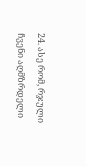24. ასე რომ, რჯული ჩვენი აღმზრდელი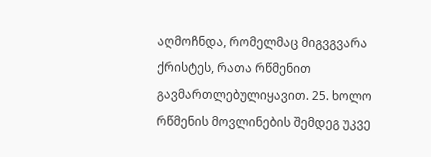აღმოჩნდა, რომელმაც მიგვგვარა ქრისტეს, რათა რწმენით გავმართლებულიყავით. 25. ხოლო რწმენის მოვლინების შემდეგ უკვე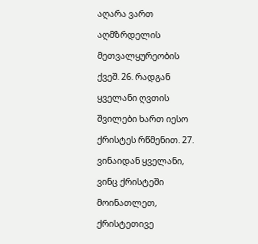აღარა ვართ აღმზრდელის მეთვალყურეობის ქვეშ. 26. რადგან ყველანი ღვთის შვილები ხართ იესო ქრისტეს რწმენით. 27. ვინაიდან ყველანი, ვინც ქრისტეში მოინათლეთ, ქრისტეთივე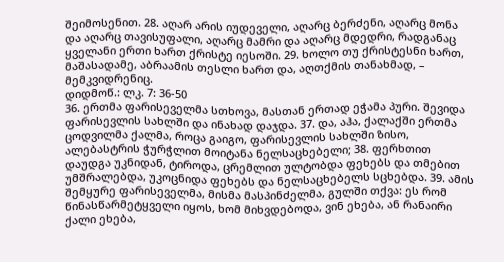შეიმოსენით. 28. აღარ არის იუდეველი, აღარც ბერძენი, აღარც მონა და აღარც თავისუფალი, აღარც მამრი და აღარც მდედრი, რადგანაც ყველანი ერთი ხართ ქრისტე იესოში. 29. ხოლო თუ ქრისტესნი ხართ, მაშასადამე, აბრაამის თესლი ხართ და, აღთქმის თანახმად, – მემკვიდრენიც.
დიდმოწ.: ლკ. 7: 36-50
36. ერთმა ფარისეველმა სთხოვა, მასთან ერთად ეჭამა პური. შევიდა ფარისევლის სახლში და ინახად დაჯდა. 37. და, აჰა, ქალაქში ერთმა ცოდვილმა ქალმა, როცა გაიგო, ფარისევლის სახლში ზისო, ალებასტრის ჭურჭლით მოიტანა ნელსაცხებელი; 38. ფერხთით დაუდგა უკნიდან, ტიროდა, ცრემლით ულტობდა ფეხებს და თმებით უმშრალებდა, უკოცნიდა ფეხებს და ნელსაცხებელს სცხებდა. 39. ამის შემყურე ფარისეველმა, მისმა მასპინძელმა, გულში თქვა: ეს რომ წინასწარმეტყველი იყოს, ხომ მიხვდებოდა, ვინ ეხება, ან რანაირი ქალი ეხება,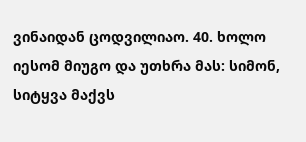ვინაიდან ცოდვილიაო. 40. ხოლო იესომ მიუგო და უთხრა მას: სიმონ, სიტყვა მაქვს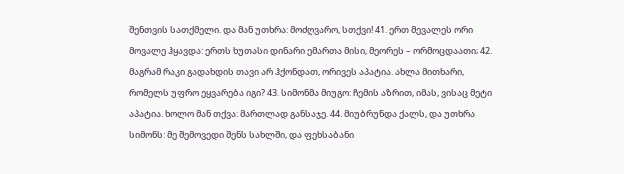შენთვის სათქმელი. და მან უთხრა: მოძღვარო, სთქვი! 41. ერთ მევალეს ორი მოვალე ჰყავდა: ერთს ხუთასი დინარი ემართა მისი, მეორეს – ორმოცდაათი; 42. მაგრამ რაკი გადახდის თავი არ ჰქონდათ, ორივეს აპატია. ახლა მითხარი, რომელს უფრო ეყვარება იგი? 43. სიმონმა მიუგო: ჩემის აზრით, იმას, ვისაც მეტი აპატია. ხოლო მან თქვა: მართლად განსაჯე. 44. მიუბრუნდა ქალს, და უთხრა სიმონს: მე შემოვედი შენს სახლში, და ფეხსაბანი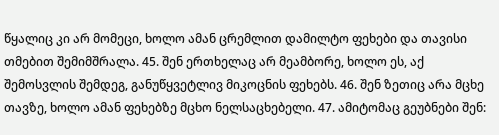წყალიც კი არ მომეცი, ხოლო ამან ცრემლით დამილტო ფეხები და თავისი თმებით შემიმშრალა. 45. შენ ერთხელაც არ მეამბორე, ხოლო ეს, აქ შემოსვლის შემდეგ, განუწყვეტლივ მიკოცნის ფეხებს. 46. შენ ზეთიც არა მცხე თავზე, ხოლო ამან ფეხებზე მცხო ნელსაცხებელი. 47. ამიტომაც გეუბნები შენ: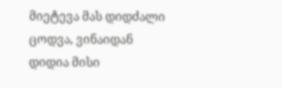მიეტევა მას დიდძალი ცოდვა, ვინაიდან დიდია მისი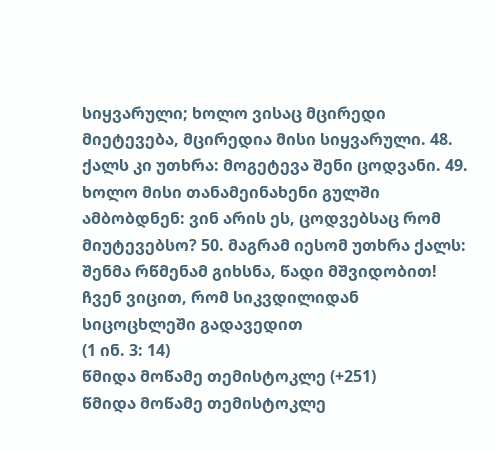სიყვარული; ხოლო ვისაც მცირედი მიეტევება, მცირედია მისი სიყვარული. 48. ქალს კი უთხრა: მოგეტევა შენი ცოდვანი. 49. ხოლო მისი თანამეინახენი გულში ამბობდნენ: ვინ არის ეს, ცოდვებსაც რომ მიუტევებსო? 50. მაგრამ იესომ უთხრა ქალს: შენმა რწმენამ გიხსნა, წადი მშვიდობით!
ჩვენ ვიცით, რომ სიკვდილიდან სიცოცხლეში გადავედით
(1 ინ. 3: 14)
წმიდა მოწამე თემისტოკლე (+251)
წმიდა მოწამე თემისტოკლე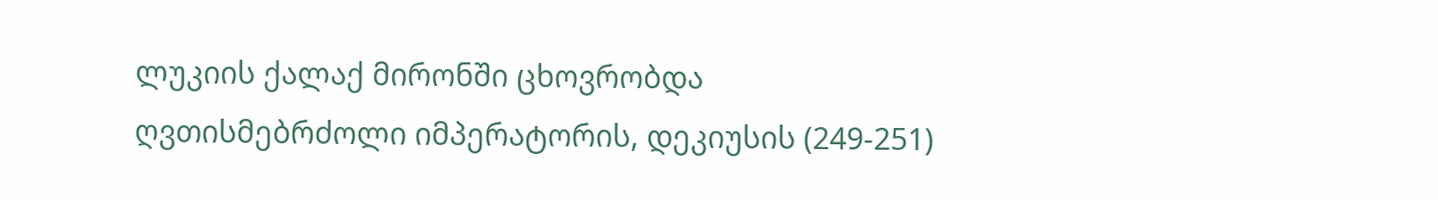ლუკიის ქალაქ მირონში ცხოვრობდა ღვთისმებრძოლი იმპერატორის, დეკიუსის (249-251)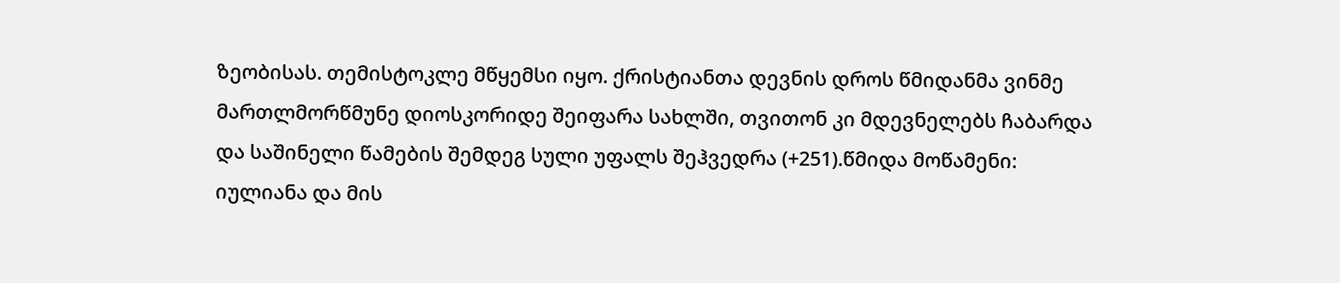ზეობისას. თემისტოკლე მწყემსი იყო. ქრისტიანთა დევნის დროს წმიდანმა ვინმე მართლმორწმუნე დიოსკორიდე შეიფარა სახლში, თვითონ კი მდევნელებს ჩაბარდა და საშინელი წამების შემდეგ სული უფალს შეჰვედრა (+251).წმიდა მოწამენი: იულიანა და მის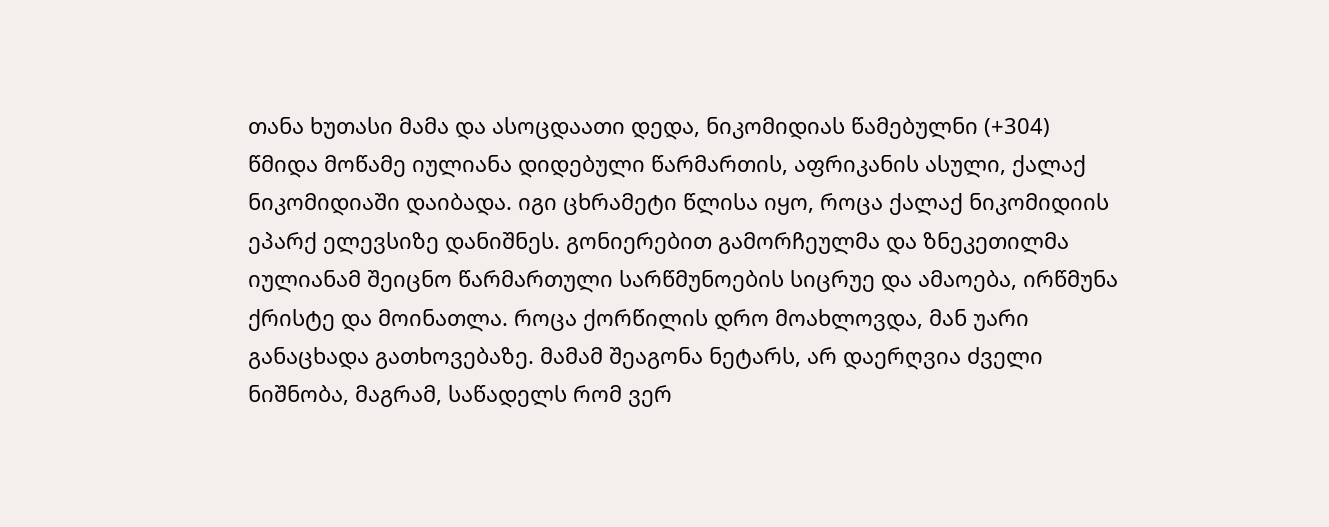თანა ხუთასი მამა და ასოცდაათი დედა, ნიკომიდიას წამებულნი (+304)
წმიდა მოწამე იულიანა დიდებული წარმართის, აფრიკანის ასული, ქალაქ ნიკომიდიაში დაიბადა. იგი ცხრამეტი წლისა იყო, როცა ქალაქ ნიკომიდიის ეპარქ ელევსიზე დანიშნეს. გონიერებით გამორჩეულმა და ზნეკეთილმა იულიანამ შეიცნო წარმართული სარწმუნოების სიცრუე და ამაოება, ირწმუნა ქრისტე და მოინათლა. როცა ქორწილის დრო მოახლოვდა, მან უარი განაცხადა გათხოვებაზე. მამამ შეაგონა ნეტარს, არ დაერღვია ძველი ნიშნობა, მაგრამ, საწადელს რომ ვერ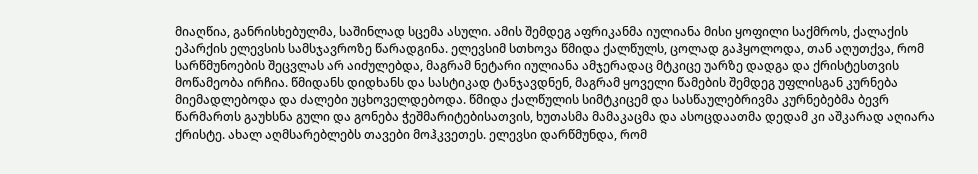მიაღწია, განრისხებულმა, საშინლად სცემა ასული. ამის შემდეგ აფრიკანმა იულიანა მისი ყოფილი საქმროს, ქალაქის ეპარქის ელევსის სამსჯავროზე წარადგინა. ელევსიმ სთხოვა წმიდა ქალწულს, ცოლად გაჰყოლოდა, თან აღუთქვა, რომ სარწმუნოების შეცვლას არ აიძულებდა, მაგრამ ნეტარი იულიანა ამჯერადაც მტკიცე უარზე დადგა და ქრისტესთვის მოწამეობა ირჩია. წმიდანს დიდხანს და სასტიკად ტანჯავდნენ, მაგრამ ყოველი წამების შემდეგ უფლისგან კურნება მიემადლებოდა და ძალები უცხოველდებოდა. წმიდა ქალწულის სიმტკიცემ და სასწაულებრივმა კურნებებმა ბევრ წარმართს გაუხსნა გული და გონება ჭეშმარიტებისათვის, ხუთასმა მამაკაცმა და ასოცდაათმა დედამ კი აშკარად აღიარა ქრისტე. ახალ აღმსარებლებს თავები მოჰკვეთეს. ელევსი დარწმუნდა, რომ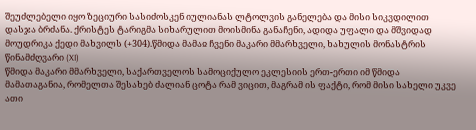შეუძლებელი იყო ზეციური სასიძოსკენ იულიანას ლტოლვის განელება და მისი სიკვდილით დასჯა ბრძანა. ქრისტეს ტარიგმა სიხარულით მოისმინა განაჩენი, ადიდა უფალი და მშვიდად მოუდრიკა ქედი მახვილს (+304).წმიდა მამაჲ ჩვენი მაკარი მმარხველი, ხახულის მონასტრის წინამძღვარი (XI)
წმიდა მაკარი მმარხველი, საქართველოს სამოციქულო ეკლესიის ერთ-ერთი იმ წმიდა მამათაგანია, რომელთა შესახებ ძალიან ცოტა რამ ვიცით, მაგრამ ის ფაქტი, რომ მისი სახელი უკვე ათი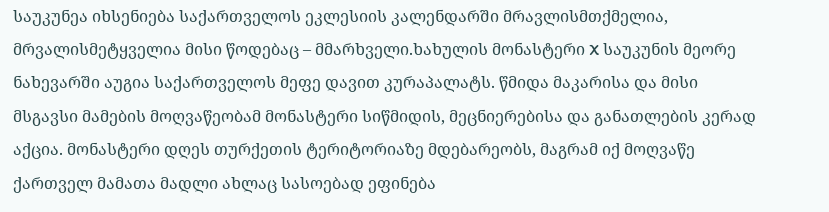საუკუნეა იხსენიება საქართველოს ეკლესიის კალენდარში მრავლისმთქმელია, მრვალისმეტყველია მისი წოდებაც – მმარხველი.ხახულის მონასტერი X საუკუნის მეორე ნახევარში აუგია საქართველოს მეფე დავით კურაპალატს. წმიდა მაკარისა და მისი მსგავსი მამების მოღვაწეობამ მონასტერი სიწმიდის, მეცნიერებისა და განათლების კერად აქცია. მონასტერი დღეს თურქეთის ტერიტორიაზე მდებარეობს, მაგრამ იქ მოღვაწე ქართველ მამათა მადლი ახლაც სასოებად ეფინება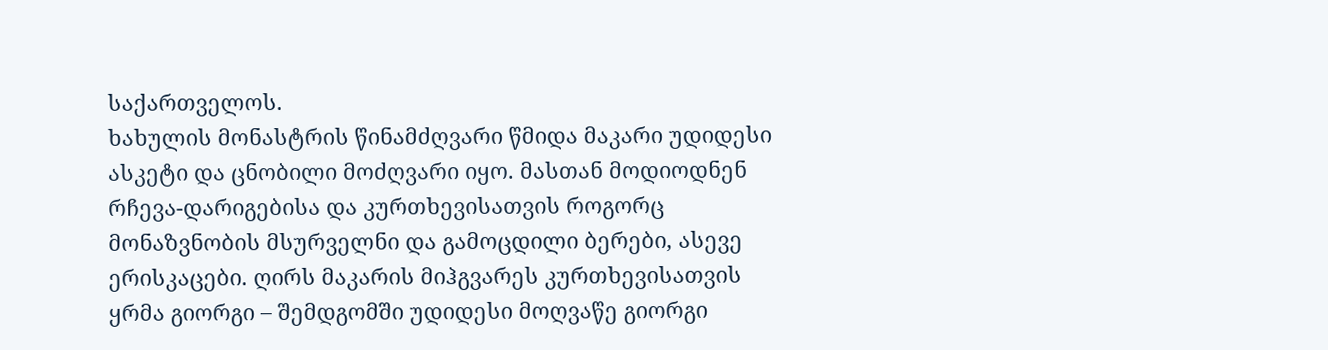საქართველოს.
ხახულის მონასტრის წინამძღვარი წმიდა მაკარი უდიდესი ასკეტი და ცნობილი მოძღვარი იყო. მასთან მოდიოდნენ რჩევა-დარიგებისა და კურთხევისათვის როგორც მონაზვნობის მსურველნი და გამოცდილი ბერები, ასევე ერისკაცები. ღირს მაკარის მიჰგვარეს კურთხევისათვის ყრმა გიორგი – შემდგომში უდიდესი მოღვაწე გიორგი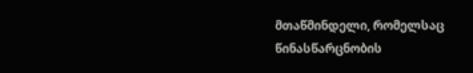მთაწმინდელი, რომელსაც წინასწარცნობის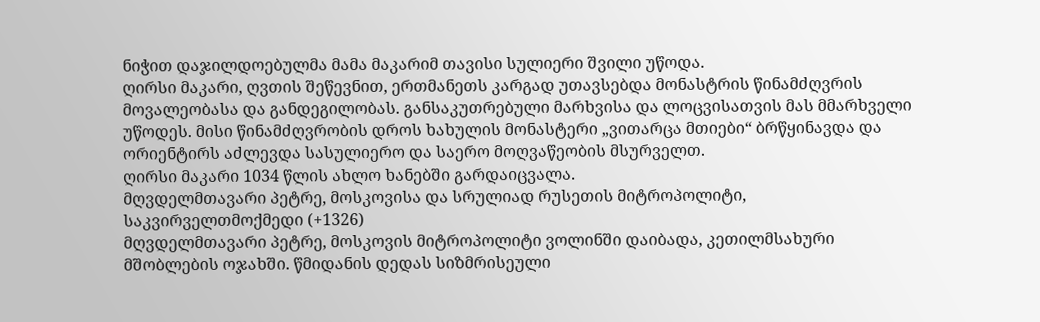ნიჭით დაჯილდოებულმა მამა მაკარიმ თავისი სულიერი შვილი უწოდა.
ღირსი მაკარი, ღვთის შეწევნით, ერთმანეთს კარგად უთავსებდა მონასტრის წინამძღვრის მოვალეობასა და განდეგილობას. განსაკუთრებული მარხვისა და ლოცვისათვის მას მმარხველი უწოდეს. მისი წინამძღვრობის დროს ხახულის მონასტერი „ვითარცა მთიები“ ბრწყინავდა და ორიენტირს აძლევდა სასულიერო და საერო მოღვაწეობის მსურველთ.
ღირსი მაკარი 1034 წლის ახლო ხანებში გარდაიცვალა.
მღვდელმთავარი პეტრე, მოსკოვისა და სრულიად რუსეთის მიტროპოლიტი, საკვირველთმოქმედი (+1326)
მღვდელმთავარი პეტრე, მოსკოვის მიტროპოლიტი ვოლინში დაიბადა, კეთილმსახური მშობლების ოჯახში. წმიდანის დედას სიზმრისეული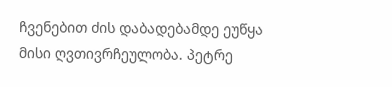ჩვენებით ძის დაბადებამდე ეუწყა მისი ღვთივრჩეულობა. პეტრე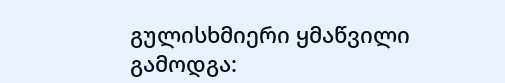გულისხმიერი ყმაწვილი გამოდგა: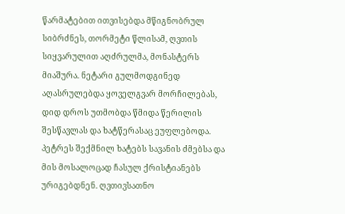წარმატებით ითვისებდა მწიგნობრულ სიბრძნეს, თორმეტი წლისამ, ღვთის სიყვარულით აღძრულმა, მონასტერს მიაშურა. ნეტარი გულმოდგინედ აღასრულებდა ყოველგვარ მორჩილებას, დიდ დროს უთმობდა წმიდა წერილის შესწავლას და ხატწერასაც ეუფლებოდა. პეტრეს შექმნილ ხატებს სავანის ძმებსა და მის მოსალოცად ჩასულ ქრისტიანებს ურიგებდნენ. ღვთივსათნო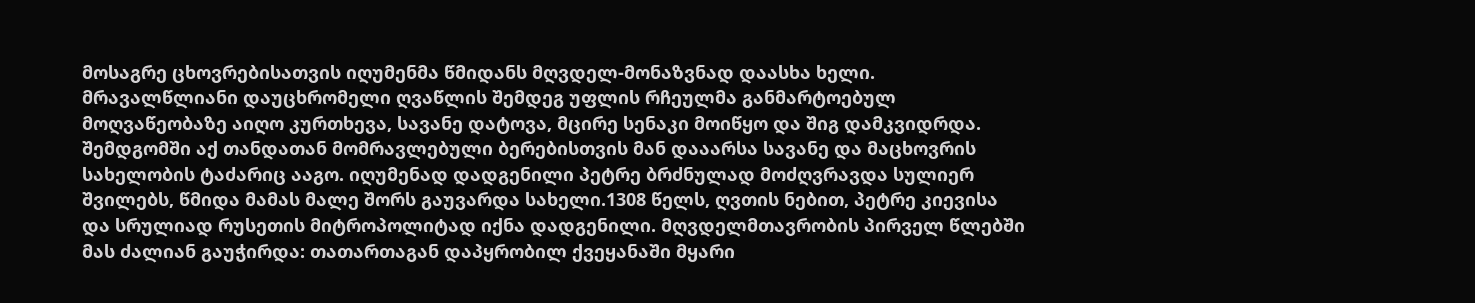მოსაგრე ცხოვრებისათვის იღუმენმა წმიდანს მღვდელ-მონაზვნად დაასხა ხელი. მრავალწლიანი დაუცხრომელი ღვაწლის შემდეგ უფლის რჩეულმა განმარტოებულ მოღვაწეობაზე აიღო კურთხევა, სავანე დატოვა, მცირე სენაკი მოიწყო და შიგ დამკვიდრდა. შემდგომში აქ თანდათან მომრავლებული ბერებისთვის მან დააარსა სავანე და მაცხოვრის სახელობის ტაძარიც ააგო. იღუმენად დადგენილი პეტრე ბრძნულად მოძღვრავდა სულიერ შვილებს, წმიდა მამას მალე შორს გაუვარდა სახელი.1308 წელს, ღვთის ნებით, პეტრე კიევისა და სრულიად რუსეთის მიტროპოლიტად იქნა დადგენილი. მღვდელმთავრობის პირველ წლებში მას ძალიან გაუჭირდა: თათართაგან დაპყრობილ ქვეყანაში მყარი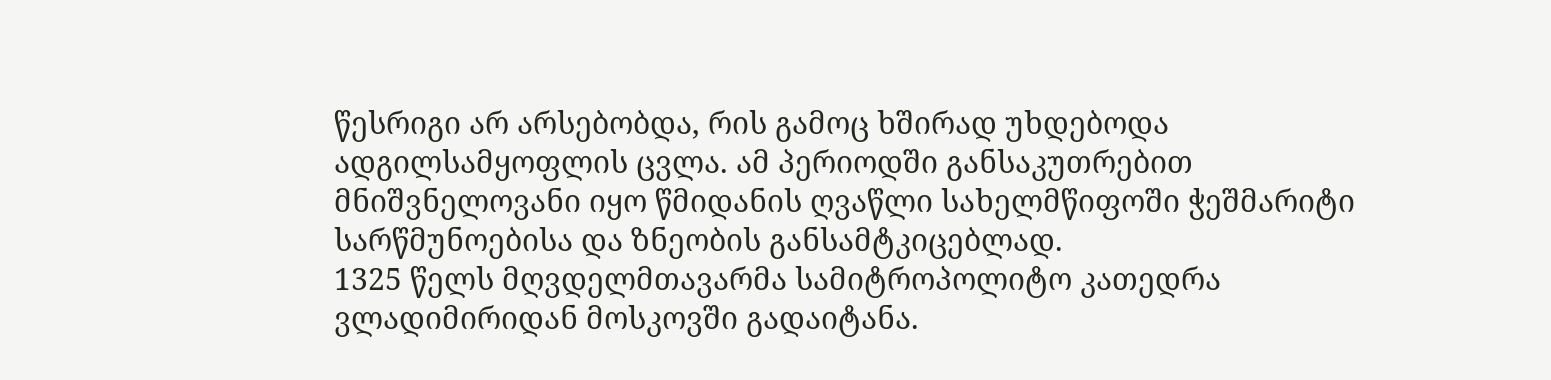წესრიგი არ არსებობდა, რის გამოც ხშირად უხდებოდა ადგილსამყოფლის ცვლა. ამ პერიოდში განსაკუთრებით მნიშვნელოვანი იყო წმიდანის ღვაწლი სახელმწიფოში ჭეშმარიტი სარწმუნოებისა და ზნეობის განსამტკიცებლად.
1325 წელს მღვდელმთავარმა სამიტროპოლიტო კათედრა ვლადიმირიდან მოსკოვში გადაიტანა.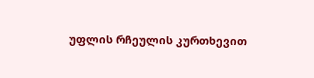უფლის რჩეულის კურთხევით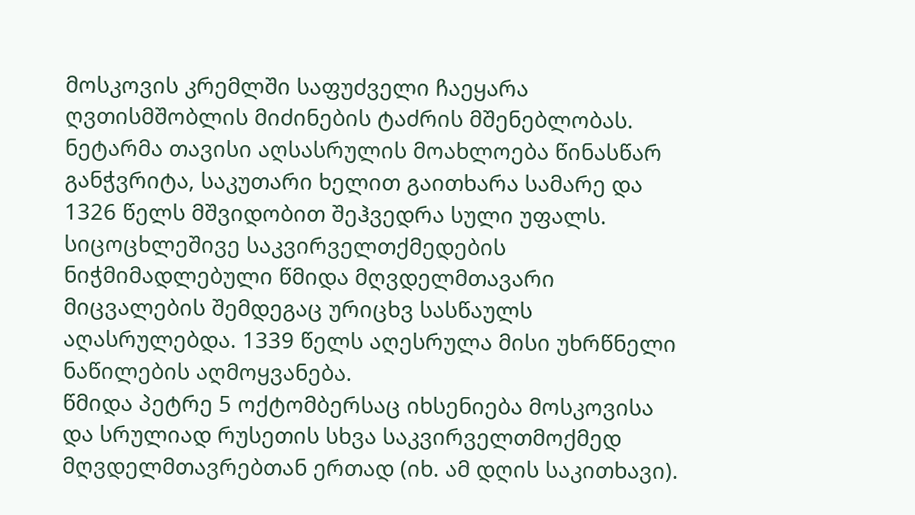მოსკოვის კრემლში საფუძველი ჩაეყარა ღვთისმშობლის მიძინების ტაძრის მშენებლობას. ნეტარმა თავისი აღსასრულის მოახლოება წინასწარ განჭვრიტა, საკუთარი ხელით გაითხარა სამარე და 1326 წელს მშვიდობით შეჰვედრა სული უფალს. სიცოცხლეშივე საკვირველთქმედების ნიჭმიმადლებული წმიდა მღვდელმთავარი მიცვალების შემდეგაც ურიცხვ სასწაულს აღასრულებდა. 1339 წელს აღესრულა მისი უხრწნელი ნაწილების აღმოყვანება.
წმიდა პეტრე 5 ოქტომბერსაც იხსენიება მოსკოვისა და სრულიად რუსეთის სხვა საკვირველთმოქმედ მღვდელმთავრებთან ერთად (იხ. ამ დღის საკითხავი).